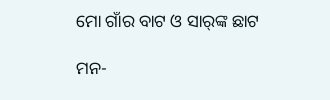ମୋ ଗାଁର ବାଟ ଓ ସାର୍‌ଙ୍କ ଛାଟ

ମନ-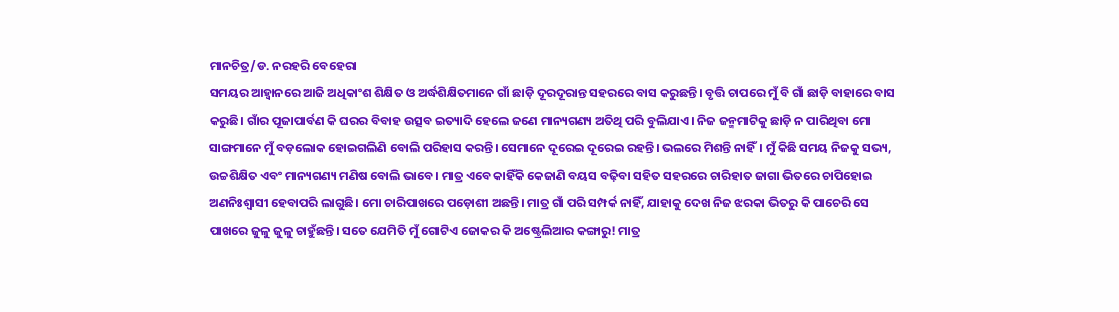ମାନଚିତ୍ର/ଡ. ନରହରି ବେହେରା
ସମୟର ଆହ୍ବାନରେ ଆଜି ଅଧିକାଂଶ ଶିକ୍ଷିତ ଓ ଅର୍ଦ୍ଧଶିକ୍ଷିତମାନେ ଗାଁ ଛାଡ଼ି ଦୂରଦୂରାନ୍ତ ସହରରେ ବାସ କରୁଛନ୍ତି। ବୃତ୍ତି ଚାପରେ ମୁଁ ବି ଗାଁ ଛାଡ଼ି ବାହାରେ ବାସ କରୁଛି। ଗାଁର ପୂଜାପାର୍ବଣ କି ଘରର ବିବାହ ଉତ୍ସବ ଇତ୍ୟାଦି ହେଲେ ଜଣେ ମାନ୍ୟଗଣ୍ୟ ଅତିଥି ପରି ବୁଲିଯାଏ। ନିଜ ଜନ୍ମମାଟିକୁ ଛାଡ଼ି ନ ପାରିଥିବା ମୋ ସାଙ୍ଗମାନେ ମୁଁ ବଡ଼ଲୋକ ହୋଇଗଲିଣି ବୋଲି ପରିହାସ କରନ୍ତି। ସେମାନେ ଦୂରେଇ ଦୂରେଇ ରହନ୍ତି। ଭଲରେ ମିଶନ୍ତି ନାହିଁ। ମୁଁ କିଛି ସମୟ ନିଜକୁ ସଭ୍ୟ, ଉଚ୍ଚଶିକ୍ଷିତ ଏବଂ ମାନ୍ୟଗଣ୍ୟ ମଣିଷ ବୋଲି ଭାବେ। ମାତ୍ର ଏବେ କାହିଁକି କେଜାଣି ବୟସ ବଢ଼ିବା ସହିତ ସହରରେ ଚାରିହାତ ଜାଗା ଭିତରେ ଚାପିହୋଇ ଅଣନିଃଶ୍ୱାସୀ ହେବାପରି ଲାଗୁଛି। ମୋ ଚାରିପାଖରେ ପଡ଼ୋଶୀ ଅଛନ୍ତି। ମାତ୍ର ଗାଁ ପରି ସମ୍ପର୍କ ନାହିଁ, ଯାହାକୁ ଦେଖ ନିଜ ଝରକା ଭିତରୁ କି ପାଚେରି ସେ ପାଖରେ ଜୁଳୁ ଜୁଳୁ ଚାହୁଁଛନ୍ତି। ସତେ ଯେମିତି ମୁଁ ଗୋଟିଏ ଜୋକର କି ଅଷ୍ଟ୍ରେଲିଆର କଙ୍ଗାରୁ! ମାତ୍ର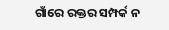ଗାଁରେ ରକ୍ତର ସମ୍ପର୍କ ନ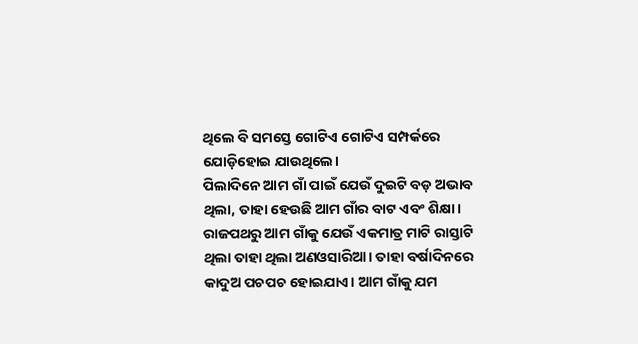ଥିଲେ ବି ସମସ୍ତେ ଗୋଟିଏ ଗୋଟିଏ ସମ୍ପର୍କରେ ଯୋଡ଼ିହୋଇ ଯାଉଥିଲେ।
ପିଲାଦିନେ ଆମ ଗାଁ ପାଇଁ ଯେଉଁ ଦୁଇଟି ବଡ଼ ଅଭାବ ଥିଲା, ତାହା ହେଉଛି ଆମ ଗାଁର ବାଟ ଏବଂ ଶିକ୍ଷା। ରାଜପଥରୁ ଆମ ଗାଁକୁ ଯେଉଁ ଏକମାତ୍ର ମାଟି ରାସ୍ତାଟି ଥିଲା ତାହା ଥିଲା ଅଣଓସାରିଆ। ତାହା ବର୍ଷାଦିନରେ କାଦୁଅ ପଚପଚ ହୋଇଯାଏ। ଆମ ଗାଁକୁ ଯମ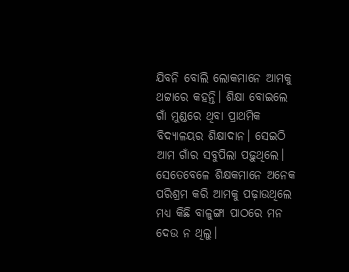ଯିବନି ବୋଲି ଲୋକମାନେ ଆମକୁ ଥଟ୍ଟାରେ କହନ୍ତି। ଶିକ୍ଷା ବୋଇଲେ ଗାଁ ମୁଣ୍ଡରେ ଥିବା ପ୍ରାଥମିକ ବିଦ୍ୟାଳୟର ଶିକ୍ଷାଦାନ। ସେଇଠି ଆମ ଗାଁର ସବୁପିଲା ପଢ଼ୁଥିଲେ। ସେତେବେଳେ ଶିକ୍ଷକମାନେ ଅନେକ ପରିଶ୍ରମ କରି ଆମକୁ ପଢ଼ାଉଥିଲେ ମଧ୍ୟ କିଛି ବାଳୁଙ୍ଗା ପାଠରେ ମନ ଦେଉ ନ ଥିଲୁ।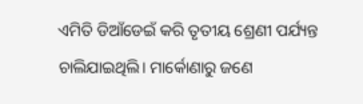ଏମିତି ଡିଆଁଡେଇଁ କରି ତୃତୀୟ ଶ୍ରେଣୀ ପର୍ଯ୍ୟନ୍ତ ଚାଲିଯାଇଥିଲି। ମାର୍କୋଣାରୁ ଜଣେ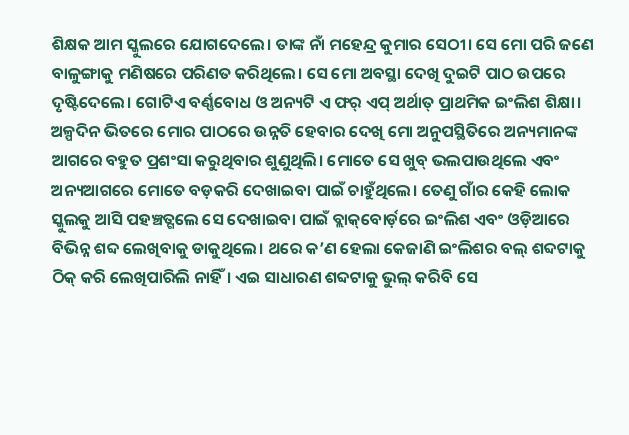ଶିକ୍ଷକ ଆମ ସ୍କୁଲରେ ଯୋଗଦେଲେ। ତାଙ୍କ ନାଁ ମହେନ୍ଦ୍ର କୁମାର ସେଠୀ। ସେ ମୋ ପରି ଜଣେ ବାଳୁଙ୍ଗାକୁ ମଣିଷରେ ପରିଣତ କରିଥିଲେ। ସେ ମୋ ଅବସ୍ଥା ଦେଖି ଦୁଇଟି ପାଠ ଉପରେ ଦୃଷ୍ଟିଦେଲେ। ଗୋଟିଏ ବର୍ଣ୍ଣବୋଧ ଓ ଅନ୍ୟଟି ଏ ଫର୍‌ ଏପ୍‌ ଅର୍ଥାତ୍‌ ପ୍ରାଥମିକ ଇଂଲିଶ ଶିକ୍ଷା। ଅଳ୍ପଦିନ ଭିତରେ ମୋର ପାଠରେ ଉନ୍ନତି ହେବାର ଦେଖି ମୋ ଅନୁପସ୍ଥିତିରେ ଅନ୍ୟମାନଙ୍କ ଆଗରେ ବହୁତ ପ୍ରଶଂସା କରୁଥିବାର ଶୁଣୁଥିଲି। ମୋତେ ସେ ଖୁବ୍‌ ଭଲପାଉଥିଲେ ଏବଂ ଅନ୍ୟଆଗରେ ମୋତେ ବଡ଼କରି ଦେଖାଇବା ପାଇଁ ଚାହୁଁଥିଲେ। ତେଣୁ ଗାଁର କେହି ଲୋକ ସ୍କୁଲକୁ ଆସି ପହଞ୍ଚତ୍ଗଲେ ସେ ଦେଖାଇବା ପାଇଁ ବ୍ଲାକ୍‌ବୋର୍ଡ଼ରେ ଇଂଲିଶ ଏବଂ ଓଡ଼ିଆରେ ବିଭିନ୍ନ ଶବ୍ଦ ଲେଖିବାକୁ ଡାକୁଥିଲେ। ଥରେ କ’ଣ ହେଲା କେଜାଣି ଇଂଲିଶର ବଲ୍‌ ଶବ୍ଦଟାକୁ ଠିକ୍‌ କରି ଲେଖିପାରିଲି ନାହିଁ। ଏଇ ସାଧାରଣ ଶବ୍ଦଟାକୁ ଭୁଲ୍‌ କରିବି ସେ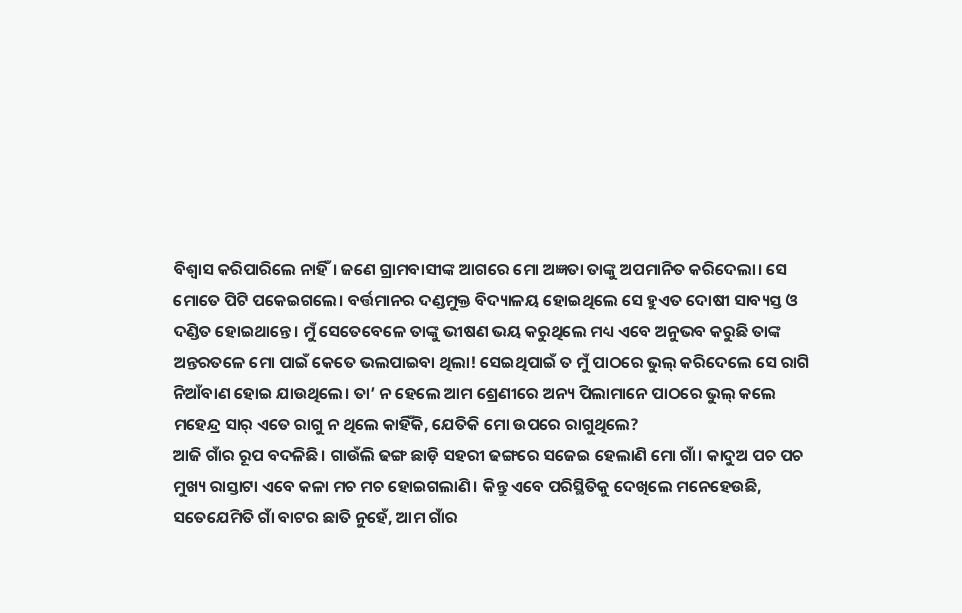ବିଶ୍ୱାସ କରିପାରିଲେ ନାହିଁ। ଜଣେ ଗ୍ରାମବାସୀଙ୍କ ଆଗରେ ମୋ ଅଜ୍ଞତା ତାଙ୍କୁ ଅପମାନିତ କରିଦେଲା। ସେ ମୋତେ ପିଟି ପକେଇଗଲେ। ବର୍ତ୍ତମାନର ଦଣ୍ଡମୁକ୍ତ ବିଦ୍ୟାଳୟ ହୋଇଥିଲେ ସେ ହୁଏତ ଦୋଷୀ ସାବ୍ୟସ୍ତ ଓ ଦଣ୍ଡିତ ହୋଇଥାନ୍ତେ। ମୁଁ ସେତେବେଳେ ତାଙ୍କୁ ଭୀଷଣ ଭୟ କରୁଥିଲେ ମଧ୍ୟ ଏବେ ଅନୁଭବ କରୁଛି ତାଙ୍କ ଅନ୍ତରତଳେ ମୋ ପାଇଁ କେତେ ଭଲପାଇବା ଥିଲା! ସେଇଥିପାଇଁ ତ ମୁଁ ପାଠରେ ଭୁଲ୍‌ କରିଦେଲେ ସେ ରାଗି ନିଆଁବାଣ ହୋଇ ଯାଉଥିଲେ। ତା’ ନ ହେଲେ ଆମ ଶ୍ରେଣୀରେ ଅନ୍ୟ ପିଲାମାନେ ପାଠରେ ଭୁଲ୍‌ କଲେ ମହେନ୍ଦ୍ର ସାର୍‌ ଏତେ ରାଗୁ ନ ଥିଲେ କାହିଁକି, ଯେତିକି ମୋ ଉପରେ ରାଗୁଥିଲେ?
ଆଜି ଗାଁର ରୂପ ବଦଳିଛି। ଗାଉଁଲି ଢଙ୍ଗ ଛାଡ଼ି ସହରୀ ଢଙ୍ଗରେ ସଜେଇ ହେଲାଣି ମୋ ଗାଁ। କାଦୁଅ ପଚ ପଚ ମୁଖ୍ୟ ରାସ୍ତାଟା ଏବେ କଳା ମଚ ମଚ ହୋଇଗଲାଣି। କିନ୍ତୁ ଏବେ ପରିସ୍ଥିତିକୁ ଦେଖିଲେ ମନେହେଉଛି, ସତେଯେମିତି ଗାଁ ବାଟର ଛାତି ନୁହେଁ, ଆମ ଗାଁର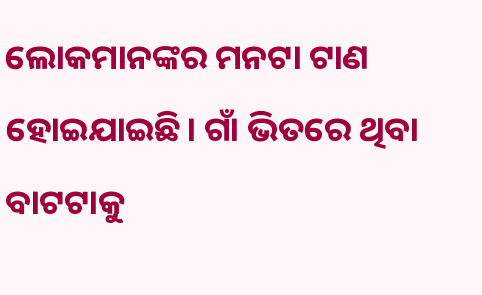ଲୋକମାନଙ୍କର ମନଟା ଟାଣ ହୋଇଯାଇଛି। ଗାଁ ଭିତରେ ଥିବା ବାଟଟାକୁ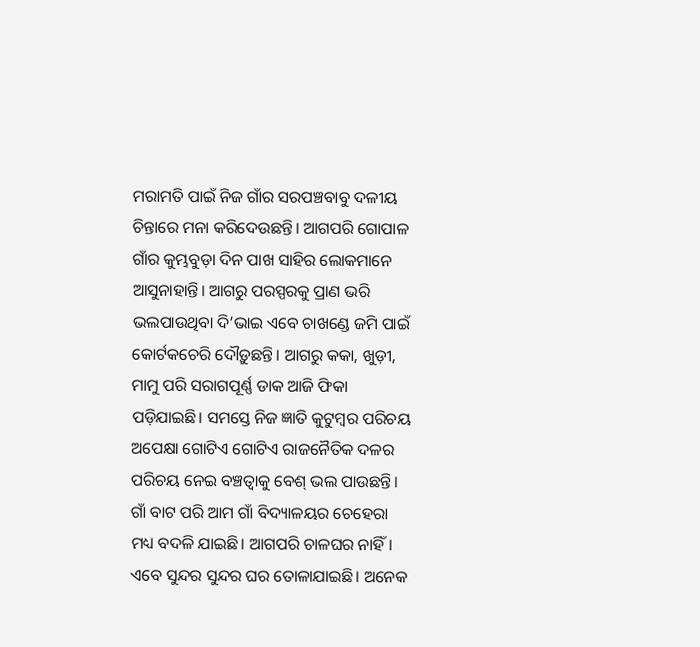ମରାମତି ପାଇଁ ନିଜ ଗାଁର ସରପଞ୍ଚବାବୁ ଦଳୀୟ ଚିନ୍ତାରେ ମନା କରିଦେଉଛନ୍ତି। ଆଗପରି ଗୋପାଳ ଗାଁର କୁମ୍ଭବୁଡ଼ା ଦିନ ପାଖ ସାହିର ଲୋକମାନେ ଆସୁନାହାନ୍ତି। ଆଗରୁ ପରସ୍ପରକୁ ପ୍ରାଣ ଭରି ଭଲପାଉଥିବା ଦି’ଭାଇ ଏବେ ଚାଖଣ୍ଡେ ଜମି ପାଇଁ କୋର୍ଟକଚେରି ଦୌଡ଼ୁଛନ୍ତି। ଆଗରୁ କକା, ଖୁଡ଼ୀ, ମାମୁ ପରି ସରାଗପୂର୍ଣ୍ଣ ଡାକ ଆଜି ଫିକା ପଡ଼ିଯାଇଛି। ସମସ୍ତେ ନିଜ ଜ୍ଞାତି କୁଟୁମ୍ବର ପରିଚୟ ଅପେକ୍ଷା ଗୋଟିଏ ଗୋଟିଏ ରାଜନୈତିକ ଦଳର ପରିଚୟ ନେଇ ବଞ୍ଚତ୍ବାକୁ ବେଶ୍‌ ଭଲ ପାଉଛନ୍ତି।
ଗାଁ ବାଟ ପରି ଆମ ଗାଁ ବିଦ୍ୟାଳୟର ଚେହେରା ମଧ୍ୟ ବଦଳି ଯାଇଛି। ଆଗପରି ଚାଳଘର ନାହିଁ। ଏବେ ସୁନ୍ଦର ସୁନ୍ଦର ଘର ତୋଳାଯାଇଛି। ଅନେକ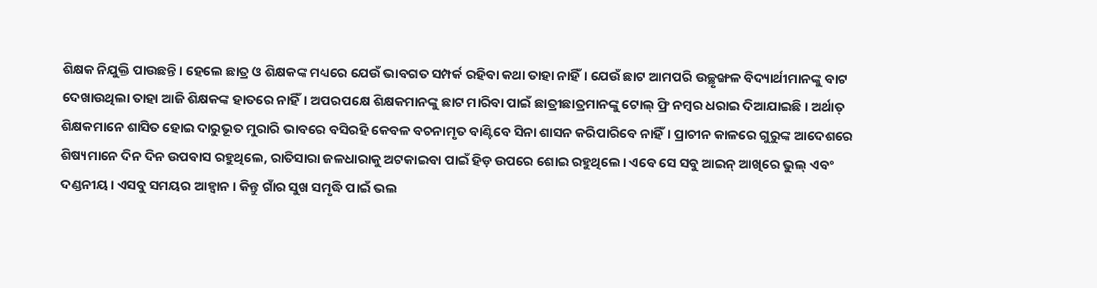ଶିକ୍ଷକ ନିଯୁକ୍ତି ପାଉଛନ୍ତି। ହେଲେ ଛାତ୍ର ଓ ଶିକ୍ଷକଙ୍କ ମଧ୍ୟରେ ଯେଉଁ ଭାବଗତ ସମ୍ପର୍କ ରହିବା କଥା ତାହା ନାହିଁ। ଯେଉଁ ଛାଟ ଆମପରି ଉଚ୍ଛୃଙ୍ଖଳ ବିଦ୍ୟାର୍ଥୀମାନଙ୍କୁ ବାଟ ଦେଖାଉଥିଲା ତାହା ଆଜି ଶିକ୍ଷକଙ୍କ ହାତରେ ନାହିଁ। ଅପରପକ୍ଷେ ଶିକ୍ଷକମାନଙ୍କୁ ଛାଟ ମାରିବା ପାଇଁ ଛାତ୍ରୀଛାତ୍ରମାନଙ୍କୁ ଟୋଲ୍‌ ଫ୍ରି ନମ୍ବର ଧରାଇ ଦିଆଯାଇଛି। ଅର୍ଥାତ୍‌ ଶିକ୍ଷକମାନେ ଶାସିତ ହୋଇ ଦାରୁଭୂତ ମୁରାରି ଭାବରେ ବସିରହି କେବଳ ବଚନାମୃତ ବାଣ୍ଟିବେ ସିନା ଶାସନ କରିପାରିବେ ନାହିଁ। ପ୍ରାଚୀନ କାଳରେ ଗୁରୁଙ୍କ ଆଦେଶରେ ଶିଷ୍ୟମାନେ ଦିନ ଦିନ ଉପବାସ ରହୁଥିଲେ, ରାତିସାରା ଜଳଧାରାକୁ ଅଟକାଇବା ପାଇଁ ହିଡ଼ ଉପରେ ଶୋଇ ରହୁଥିଲେ। ଏବେ ସେ ସବୁ ଆଇନ୍‌ ଆଖିରେ ଭୁଲ୍‌ ଏବଂ ଦଣ୍ଡନୀୟ। ଏସବୁ ସମୟର ଆହ୍ବାନ। କିନ୍ତୁ ଗାଁର ସୁଖ ସମୃଦ୍ଧି ପାଇଁ ଭଲ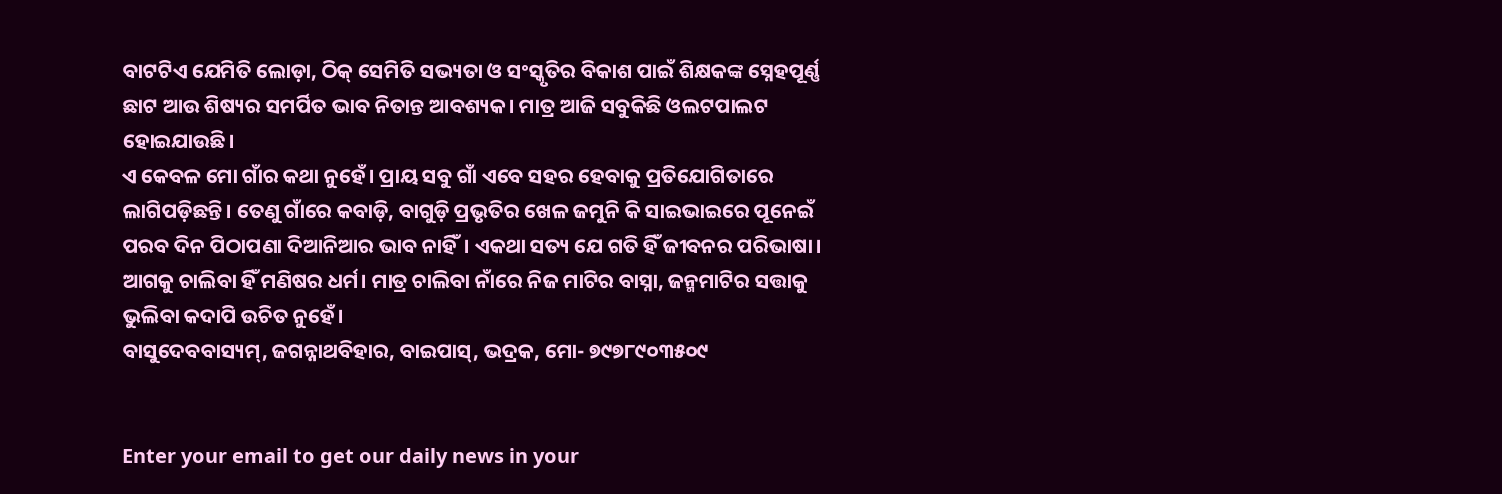ବାଟଟିଏ ଯେମିତି ଲୋଡ଼ା, ଠିକ୍‌ ସେମିତି ସଭ୍ୟତା ଓ ସଂସ୍କୃତିର ବିକାଶ ପାଇଁ ଶିକ୍ଷକଙ୍କ ସ୍ନେହପୂର୍ଣ୍ଣ ଛାଟ ଆଉ ଶିଷ୍ୟର ସମର୍ପିତ ଭାବ ନିତାନ୍ତ ଆବଶ୍ୟକ। ମାତ୍ର ଆଜି ସବୁକିଛି ଓଲଟପାଲଟ ହୋଇଯାଉଛି।
ଏ କେବଳ ମୋ ଗାଁର କଥା ନୁହେଁ। ପ୍ରାୟ ସବୁ ଗାଁ ଏବେ ସହର ହେବାକୁ ପ୍ରତିଯୋଗିତାରେ ଲାଗିପଡ଼ିଛନ୍ତି। ତେଣୁ ଗାଁରେ କବାଡ଼ି, ବାଗୁଡ଼ି ପ୍ରଭୃତିର ଖେଳ ଜମୁନି କି ସାଇଭାଇରେ ପୂନେଇଁ ପରବ ଦିନ ପିଠାପଣା ଦିଆନିଆର ଭାବ ନାହିଁ। ଏକଥା ସତ୍ୟ ଯେ ଗତି ହିଁ ଜୀବନର ପରିଭାଷା। ଆଗକୁ ଚାଲିବା ହିଁ ମଣିଷର ଧର୍ମ। ମାତ୍ର ଚାଲିବା ନାଁରେ ନିଜ ମାଟିର ବାସ୍ନା, ଜନ୍ମମାଟିର ସତ୍ତାକୁ ଭୁଲିବା କଦାପି ଉଚିତ ନୁହେଁ।
ବାସୁଦେବବାସ୍ୟମ୍‌, ଜଗନ୍ନାଥବିହାର, ବାଇପାସ୍‌, ଭଦ୍ରକ, ମୋ- ୭୯୭୮୯୦୩୫୦୯


Enter your email to get our daily news in your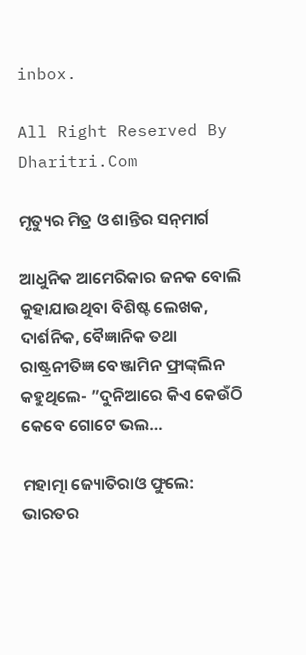inbox.

All Right Reserved By Dharitri.Com

ମୃତ୍ୟୁର ମିତ୍ର ଓ ଶାନ୍ତିର ସନ୍‌ମାର୍ଗ

ଆଧୁନିକ ଆମେରିକାର ଜନକ ବୋଲି କୁହାଯାଉଥିବା ବିଶିଷ୍ଟ ଲେଖକ, ଦାର୍ଶନିକ, ବୈଜ୍ଞାନିକ ତଥା ରାଷ୍ଟ୍ରନୀତିଜ୍ଞ ବେଞ୍ଜାମିନ ଫ୍ରାଙ୍କ୍‌ଲିନ କହୁଥିଲେ- ”ଦୁନିଆରେ କିଏ କେଉଁଠି କେବେ ଗୋଟେ ଭଲ…

ମହାତ୍ମା ଜ୍ୟୋତିରାଓ ଫୁଲେ: ଭାରତର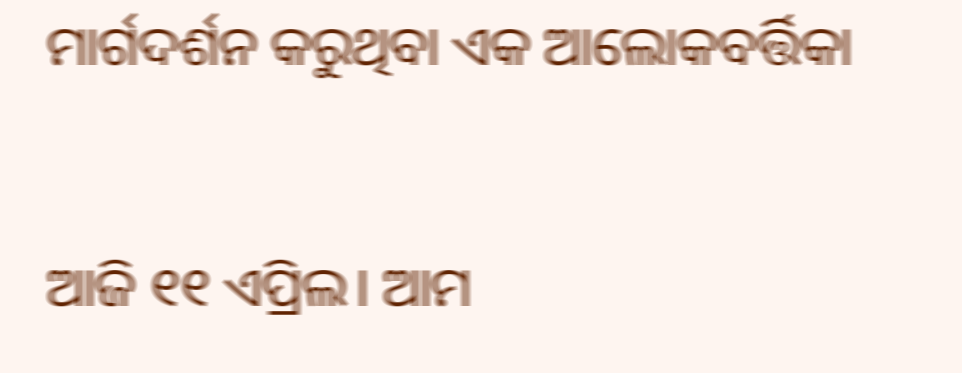ମାର୍ଗଦର୍ଶନ କରୁଥିବା ଏକ ଆଲୋକବର୍ତ୍ତିକା

ଆଜି ୧୧ ଏପ୍ରିଲ। ଆମ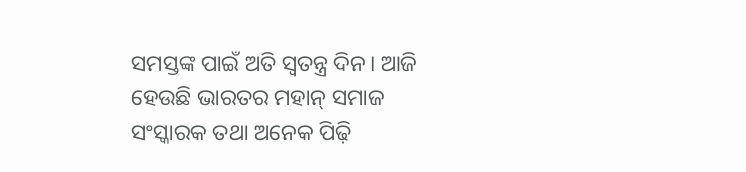ସମସ୍ତଙ୍କ ପାଇଁ ଅତି ସ୍ବତନ୍ତ୍ର ଦିନ। ଆଜି ହେଉଛି ଭାରତର ମହାନ୍‌ ସମାଜ ସଂସ୍କାରକ ତଥା ଅନେକ ପିଢ଼ି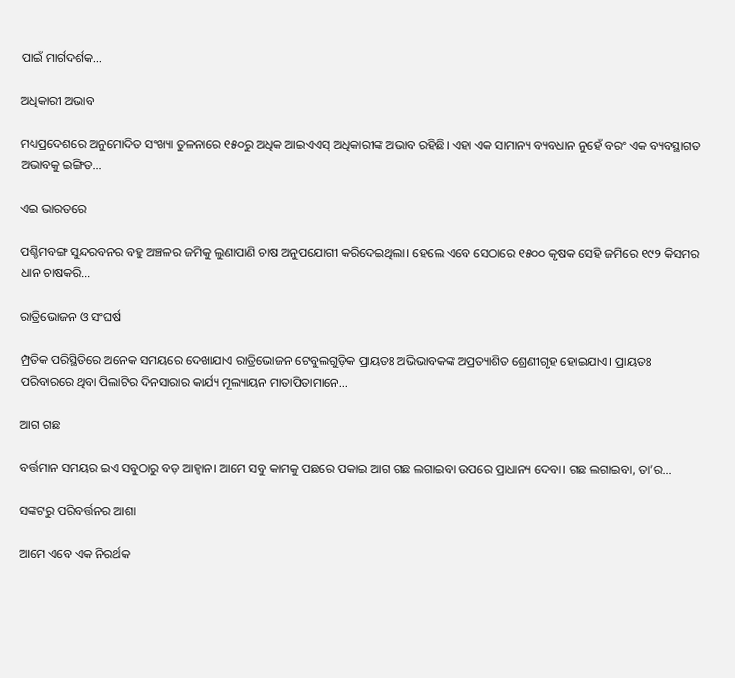ପାଇଁ ମାର୍ଗଦର୍ଶକ…

ଅଧିକାରୀ ଅଭାବ

ମଧ୍ୟପ୍ରଦେଶରେ ଅନୁମୋଦିତ ସଂଖ୍ୟା ତୁଳନାରେ ୧୫୦ରୁ ଅଧିକ ଆଇଏଏସ୍‌ ଅଧିକାରୀଙ୍କ ଅଭାବ ରହିଛି। ଏହା ଏକ ସାମାନ୍ୟ ବ୍ୟବଧାନ ନୁହେଁ ବରଂ ଏକ ବ୍ୟବସ୍ଥାଗତ ଅଭାବକୁ ଇଙ୍ଗିତ…

ଏଇ ଭାରତରେ

ପଶ୍ଚିମବଙ୍ଗ ସୁନ୍ଦରବନର ବହୁ ଅଞ୍ଚଳର ଜମିକୁ ଲୁଣାପାଣି ଚାଷ ଅନୁପଯୋଗୀ କରିଦେଇଥିଲା। ହେଲେ ଏବେ ସେଠାରେ ୧୫୦୦ କୃଷକ ସେହି ଜମିରେ ୧୯୨ କିସମର ଧାନ ଚାଷକରି…

ରାତ୍ରିଭୋଜନ ଓ ସଂଘର୍ଷ

ମ୍ପ୍ରତିକ ପରିସ୍ଥିତିରେ ଅନେକ ସମୟରେ ଦେଖାଯାଏ ରାତ୍ରିଭୋଜନ ଟେବୁଲଗୁଡ଼ିକ ପ୍ରାୟତଃ ଅଭିଭାବକଙ୍କ ଅପ୍ରତ୍ୟାଶିତ ଶ୍ରେଣୀଗୃହ ହୋଇଯାଏ। ପ୍ରାୟତଃ ପରିବାରରେ ଥିବା ପିଲାଟିର ଦିନସାରାର କାର୍ଯ୍ୟ ମୂଲ୍ୟାୟନ ମାତାପିତାମାନେ…

ଆଗ ଗଛ

ବର୍ତ୍ତମାନ ସମୟର ଇଏ ସବୁଠାରୁ ବଡ଼ ଆହ୍ବାନ। ଆମେ ସବୁ କାମକୁ ପଛରେ ପକାଇ ଆଗ ଗଛ ଲଗାଇବା ଉପରେ ପ୍ରାଧାନ୍ୟ ଦେବା। ଗଛ ଲଗାଇବା, ତା’ର…

ସଙ୍କଟରୁ ପରିବର୍ତ୍ତନର ଆଶା

ଆମେ ଏବେ ଏକ ନିରର୍ଥକ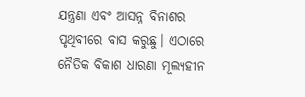ଯନ୍ତ୍ରଣା ଏବଂ ଆସନ୍ନ ବିନାଶର ପୃଥିବୀରେ ବାସ କରୁଛୁ। ଏଠାରେ ନୈତିକ ବିକାଶ ଧାରଣା ମୂଲ୍ୟହୀନ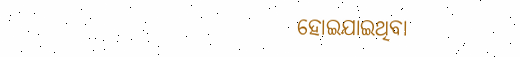ହୋଇଯାଇଥିବା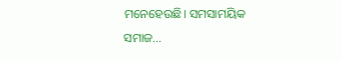ମନେହେଉଛି। ସମସାମୟିକ ସମାଜ…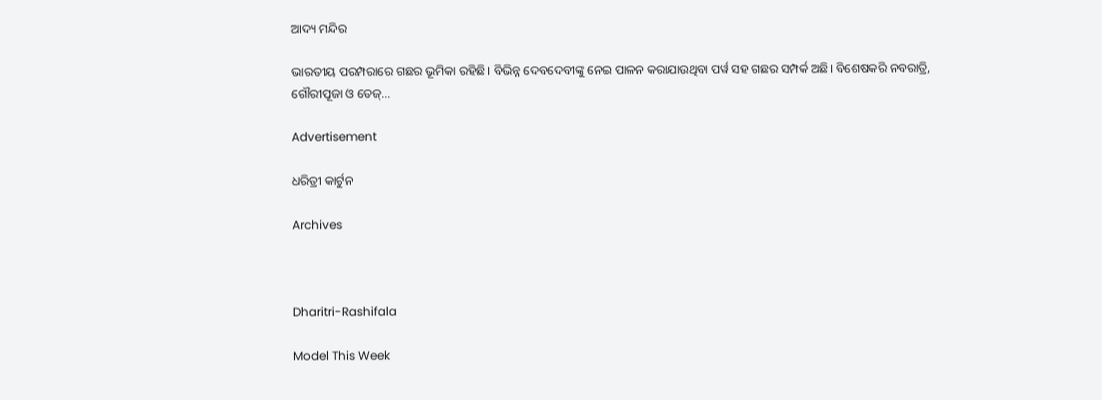ଆଦ୍ୟ ମନ୍ଦିର

ଭାରତୀୟ ପରମ୍ପରାରେ ଗଛର ଭୂମିକା ରହିଛି। ବିଭିନ୍ନ ଦେବଦେବୀଙ୍କୁ ନେଇ ପାଳନ କରାଯାଉଥିବା ପର୍ୱ ସହ ଗଛର ସମ୍ପର୍କ ଅଛି। ବିଶେଷକରି ନବରାତ୍ରି, ଗୌରୀପୂଜା ଓ ତେଜ୍‌…

Advertisement

ଧରିତ୍ରୀ କାର୍ଟୁନ

Archives



Dharitri-Rashifala

Model This Week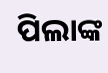ପିଲାଙ୍କ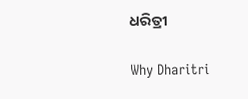ଧରିତ୍ରୀ

Why Dharitri